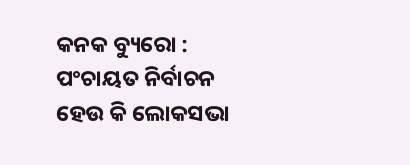କନକ ବ୍ୟୁରୋ : ପଂଚାୟତ ନିର୍ବାଚନ ହେଉ କି ଲୋକସଭା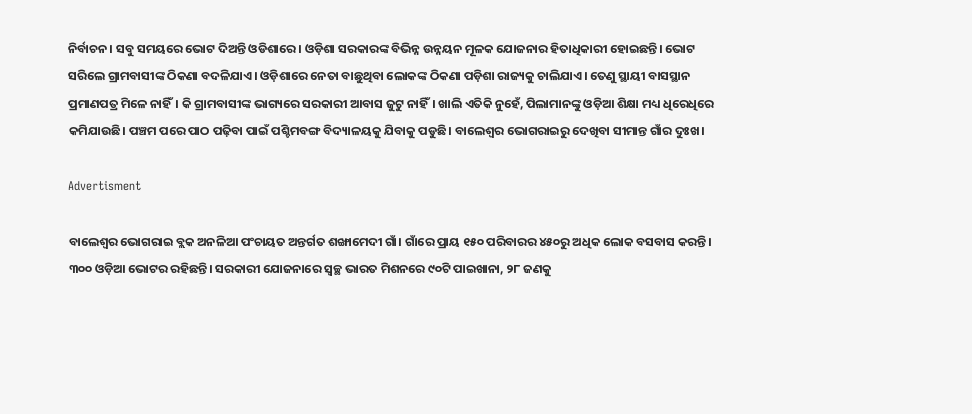ନିର୍ବାଚନ। ସବୁ ସମୟରେ ଭୋଟ ଦିଅନ୍ତି ଓଡିଶାରେ। ଓଡ଼ିଶା ସରକାରଙ୍କ ବିଭିନ୍ନ ଉନ୍ନୟନ ମୂଳକ ଯୋଜନାର ହିତାଧିକାରୀ ହୋଇଛନ୍ତି। ଭୋଟ ସରିଲେ ଗ୍ରାମବାସୀଙ୍କ ଠିକଣା ବଦଳିଯାଏ। ଓଡ଼ିଶାରେ ନେତା ବାଛୁଥିବା ଲୋକଙ୍କ ଠିକଣା ପଡ଼ିଶା ରାଜ୍ୟକୁ ଚାଲିଯାଏ। ତେଣୁ ସ୍ଥାୟୀ ବାସସ୍ଥାନ ପ୍ରମାଣପତ୍ର ମିଳେ ନାହିଁ। କି ଗ୍ରାମବାସୀଙ୍କ ଭାଗ୍ୟରେ ସରକାରୀ ଆବାସ ଜୁଟୁ ନାହିଁ। ଖାଲି ଏତିକି ନୁହେଁ, ପିଲାମାନଙ୍କୁ ଓଡ଼ିଆ ଶିକ୍ଷା ମଧ୍ୟ ଧିରେଧିରେ କମିଯାଉଛି। ପଞ୍ଚମ ପରେ ପାଠ ପଢ଼ିବା ପାଇଁ ପଶ୍ଚିମବଙ୍ଗ ବିଦ୍ୟାଳୟକୁ ଯିବାକୁ ପଡୁଛି। ବାଲେଶ୍ୱର ଭୋଗରାଇରୁ ଦେଖିବା ସୀମାନ୍ତ ଗାଁର ଦୁଃଖ।

Advertisment

ବାଲେଶ୍ବର ଭୋଗରାଇ ବ୍ଲକ ଅନଳିଆ ପଂଚାୟତ ଅନ୍ତର୍ଗତ ଶଙ୍ଖାମେଦୀ ଗାଁ। ଗାଁରେ ପ୍ରାୟ ୧୫୦ ପରିବାରର ୪୫୦ରୁ ଅଧିକ ଲୋକ ବସବାସ କରନ୍ତି। ୩୦୦ ଓଡ଼ିଆ ଭୋଟର ରହିଛନ୍ତି। ସରକାରୀ ଯୋଜନାରେ ସ୍ବଚ୍ଛ ଭାରତ ମିଶନରେ ୯୦ଟି ପାଇଖାନା, ୨୮ ଜଣକୁ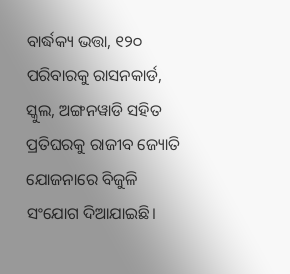ବାର୍ଦ୍ଧକ୍ୟ ଭତ୍ତା, ୧୨୦ ପରିବାରକୁ ରାସନକାର୍ଡ, ସ୍କୁଲ, ଅଙ୍ଗନୱାଡି ସହିତ ପ୍ରତିଘରକୁ ରାଜୀବ ଜ୍ୟୋତି ଯୋଜନାରେ ବିଜୁଳି ସଂଯୋଗ ଦିଆଯାଇଛି।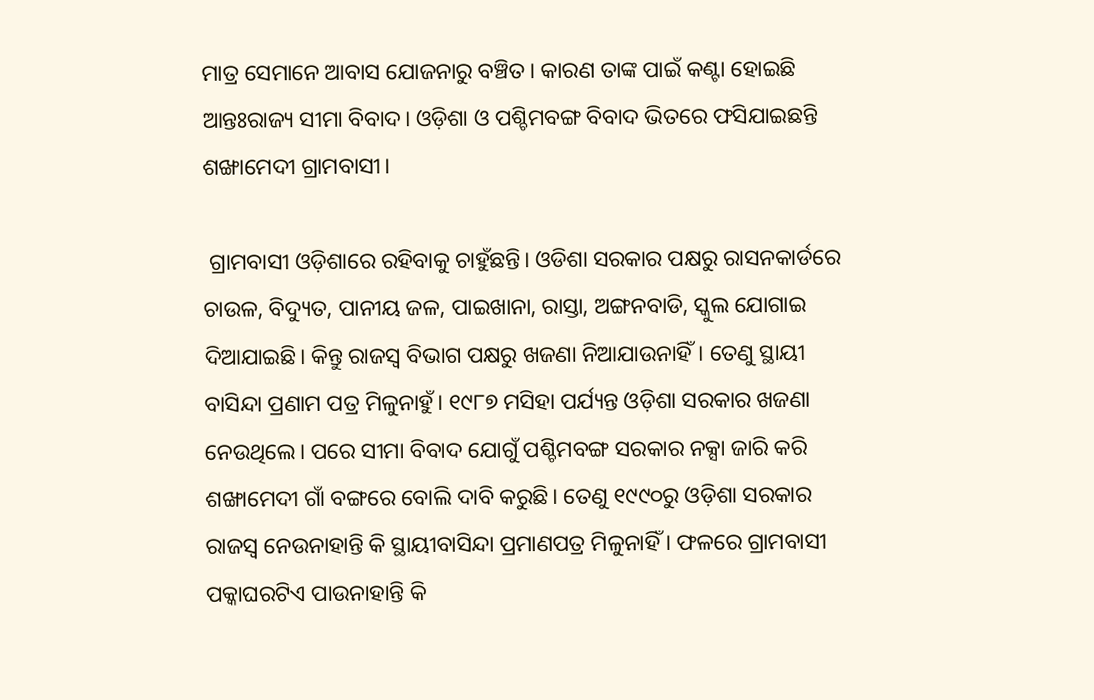ମାତ୍ର ସେମାନେ ଆବାସ ଯୋଜନାରୁ ବଞ୍ଚିତ। କାରଣ ତାଙ୍କ ପାଇଁ କଣ୍ଟା ହୋଇଛି ଆନ୍ତଃରାଜ୍ୟ ସୀମା ବିବାଦ। ଓଡ଼ିଶା ଓ ପଶ୍ଚିମବଙ୍ଗ ବିବାଦ ଭିତରେ ଫସିଯାଇଛନ୍ତି ଶଙ୍ଖାମେଦୀ ଗ୍ରାମବାସୀ।

 ଗ୍ରାମବାସୀ ଓଡ଼ିଶାରେ ରହିବାକୁ ଚାହୁଁଛନ୍ତି। ଓଡିଶା ସରକାର ପକ୍ଷରୁ ରାସନକାର୍ଡରେ ଚାଉଳ, ବିଦ୍ୟୁତ, ପାନୀୟ ଜଳ, ପାଇଖାନା, ରାସ୍ତା, ଅଙ୍ଗନବାଡି, ସ୍କୁଲ ଯୋଗାଇ ଦିଆଯାଇଛି। କିନ୍ତୁ ରାଜସ୍ୱ ବିଭାଗ ପକ୍ଷରୁ ଖଜଣା ନିଆଯାଉନାହିଁ। ତେଣୁ ସ୍ଥାୟୀ ବାସିନ୍ଦା ପ୍ରଣାମ ପତ୍ର ମିଳୁନାହୁଁ। ୧୯୮୭ ମସିହା ପର୍ଯ୍ୟନ୍ତ ଓଡ଼ିଶା ସରକାର ଖଜଣା ନେଉଥିଲେ। ପରେ ସୀମା ବିବାଦ ଯୋଗୁଁ ପଶ୍ଚିମବଙ୍ଗ ସରକାର ନକ୍ସା ଜାରି କରି ଶଙ୍ଖାମେଦୀ ଗାଁ ବଙ୍ଗରେ ବୋଲି ଦାବି କରୁଛି। ତେଣୁ ୧୯୯୦ରୁ ଓଡ଼ିଶା ସରକାର ରାଜସ୍ୱ ନେଉନାହାନ୍ତି କି ସ୍ଥାୟୀବାସିନ୍ଦା ପ୍ରମାଣପତ୍ର ମିଳୁନାହିଁ । ଫଳରେ ଗ୍ରାମବାସୀ ପକ୍କାଘରଟିଏ ପାଉନାହାନ୍ତି କି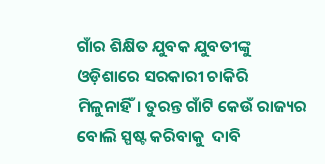ଗାଁର ଶିକ୍ଷିତ ଯୁବକ ଯୁବତୀଙ୍କୁ ଓଡ଼ିଶାରେ ସରକାରୀ ଚାକିରି ମିଳୁନାହିଁ। ତୁରନ୍ତ ଗାଁଟି କେଉଁ ରାଜ୍ୟର ବୋଲି ସ୍ପଷ୍ଟ କରିବାକୁ  ଦାବି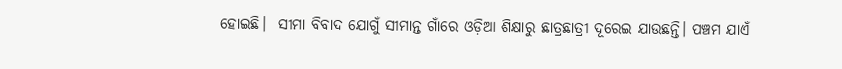ହୋଇଛି।  ସୀମା ବିବାଦ ଯୋଗୁଁ ସୀମାନ୍ତ ଗାଁରେ ଓଡ଼ିଆ ଶିକ୍ଷାରୁ ଛାତ୍ରଛାତ୍ରୀ ଦୂରେଇ ଯାଉଛନ୍ତି। ପଞ୍ଚମ ଯାଏଁ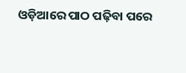ଓଡ଼ିଆରେ ପାଠ ପଢ଼ିବା ପରେ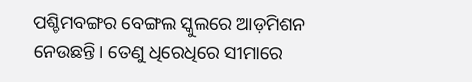ପଶ୍ଚିମବଙ୍ଗର ବେଙ୍ଗଲ ସ୍କୁଲରେ ଆଡ଼ମିଶନ ନେଉଛନ୍ତି। ତେଣୁ ଧିରେଧିରେ ସୀମାରେ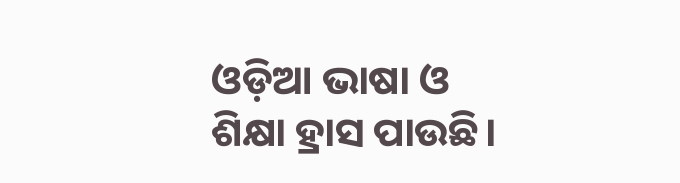ଓଡ଼ିଆ ଭାଷା ଓ ଶିକ୍ଷା ହ୍ରାସ ପାଉଛି।